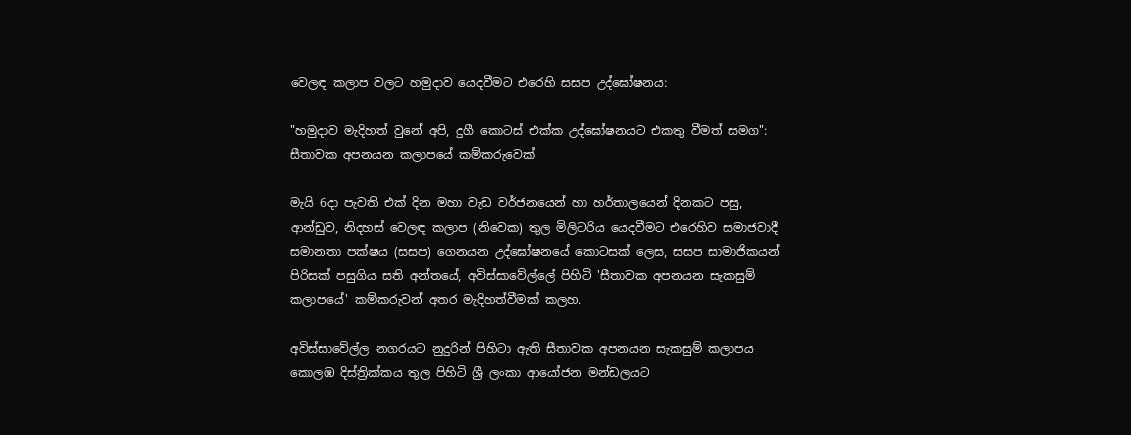වෙලඳ කලාප වලට හමුදාව යෙදවීමට එරෙහි සසප උද්ඝෝෂනය:

"හමුදාව මැදිහත් වුනේ අපි, දුගී කොටස් එක්ක උද්ඝෝෂනයට එකතු වීමත් සමග": සීතාවක අපනයන කලාපයේ කම්කරුවෙක්

මැයි 6දා පැවති එක් දින මහා වැඩ වර්ජනයෙන් හා හර්තාලයෙන් දිනකට පසු, ආන්ඩුව, නිදහස් වෙලඳ කලාප (නිවෙක) තුල මිලිටරිය යෙදවීමට එරෙහිව සමාජවාදී සමානතා පක්ෂය (සසප) ගෙනයන උද්ඝෝෂනයේ කොටසක් ලෙස, සසප සාමාජිකයන් පිරිසක් පසුගිය සති අන්තයේ, අවිස්සාවේල්ලේ පිහිටි 'සීතාවක අපනයන සැකසුම් කලාපයේ' කම්කරුවන් අතර මැදිහත්වීමක් කලහ.

අවිස්සාවේල්ල නගරයට නුදුරින් පිහිටා ඇති සීතාවක අපනයන සැකසුම් කලාපය කොලඹ දිස්ත්‍රික්කය තුල පිහිටි ශ්‍රී ලංකා ආයෝජන මන්ඩලයට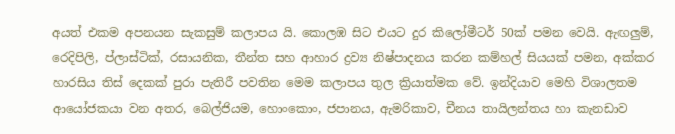අයත් එකම අපනයන සැකසුම් කලාපය යි. කොලඹ සිට එයට දුර කිලෝමීටර් 50ක් පමන වෙයි. ඇඟලුම්, රෙදිපිලි, ප්ලාස්ටික්, රසායනික, තීන්ත සහ ආහාර ද්‍රව්‍ය නිෂ්පාදනය කරන කම්හල් සියයක් පමන, අක්කර හාරසිය තිස් දෙකක් පුරා පැතිරී පවතින මෙම කලාපය තුල ක්‍රියාත්මක වේ. ඉන්දියාව මෙහි විශාලතම ආයෝජකයා වන අතර, බෙල්ජියම, හොංකොං, ජපානය, ඇමරිකාව, චීනය තායිලන්තය හා කැනඩාව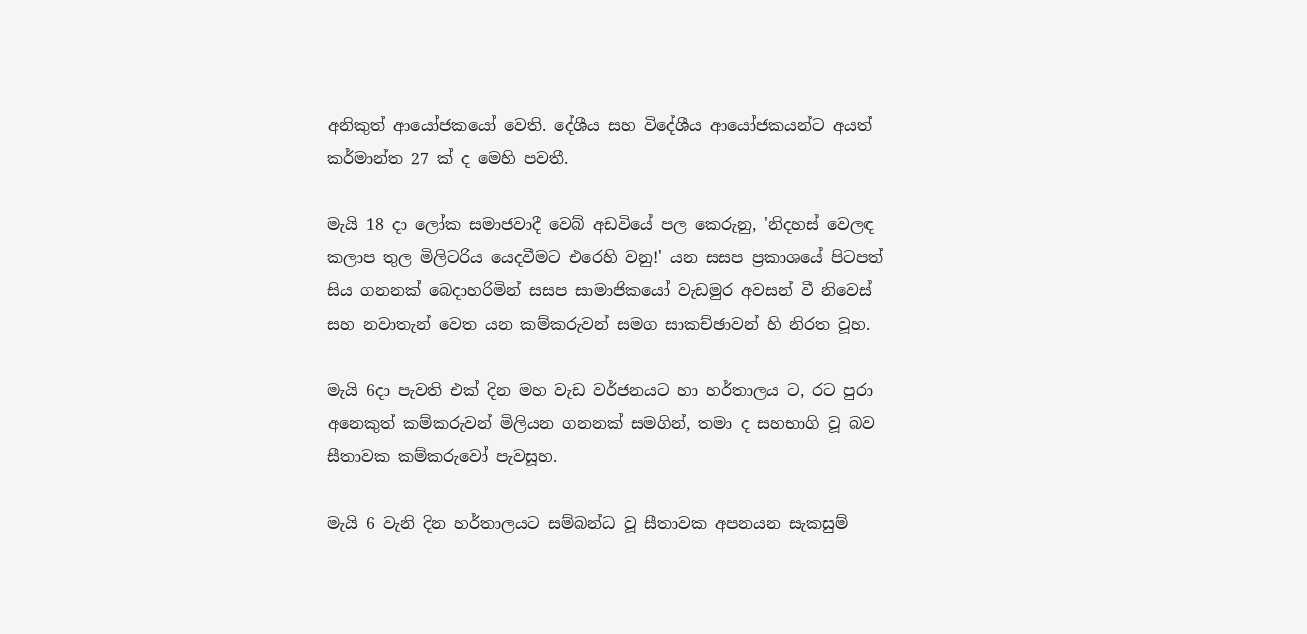අනිකුත් ආයෝජකයෝ වෙති. දේශීය සහ විදේශීය ආයෝජකයන්ට අයත් කර්මාන්ත 27 ක් ද මෙහි පවතී.

මැයි 18 දා ලෝක සමාජවාදී වෙබ් අඩවියේ පල කෙරුනු, 'නිදහස් වෙලඳ කලාප තුල මිලිටරිය යෙදවීමට එරෙහි වනු!' යන සසප ප්‍රකාශයේ පිටපත් සිය ගනනක් බෙදාහරිමින් සසප සාමාජිකයෝ වැඩමුර අවසන් වී නිවෙස් සහ නවාතැන් වෙත යන කම්කරුවන් සමග සාකච්ඡාවන් හි නිරත වූහ.

මැයි 6දා පැවති එක් දින මහ වැඩ වර්ජනයට හා හර්තාලය ට, රට පුරා අනෙකුත් කම්කරුවන් මිලියන ගනනක් සමගින්, තමා ද සහභාගි වූ බව සීතාවක කම්කරුවෝ පැවසූහ.

මැයි 6 වැනි දින හර්තාලයට සම්බන්ධ වූ සීතාවක අපනයන සැකසුම්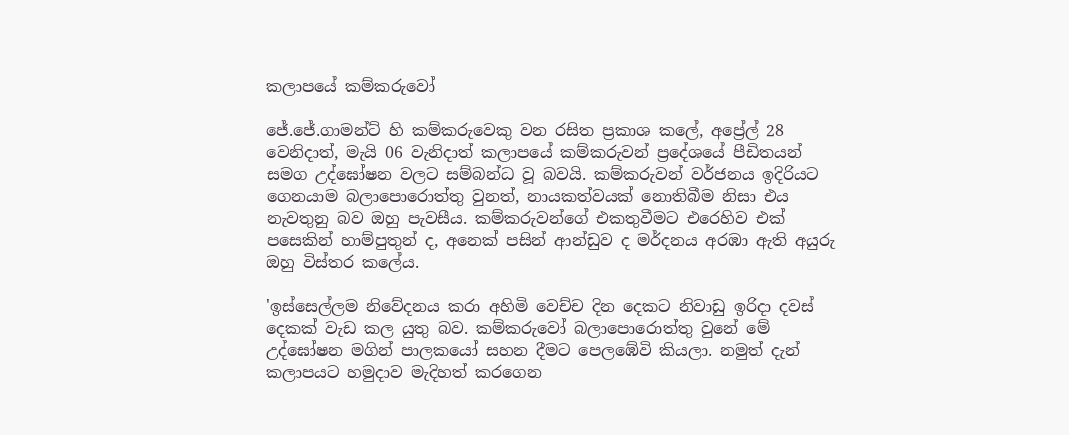කලාපයේ කම්කරුවෝ

ජේ.ජේ.ගාමන්ට් හි කම්කරුවෙකු වන රසිත ප්‍රකාශ කලේ, අප්‍රේල් 28 වෙනිදාත්, මැයි 06 වැනිදාත් කලාපයේ කම්කරුවන් ප්‍රදේශයේ පීඩිතයන් සමග උද්ඝෝෂන වලට සම්බන්ධ වූ බවයි. කම්කරුවන් වර්ජනය ඉදිරියට ගෙනයාම බලාපොරොත්තු වුනත්, නායකත්වයක් නොතිබීම නිසා එය නැවතුනු බව ඔහු පැවසීය. කම්කරුවන්ගේ එකතුවීමට එරෙහිව එක් පසෙකින් හාම්පුතුන් ද, අනෙක් පසින් ආන්ඩුව ද මර්දනය අරඹා ඇති අයුරු ඔහු විස්තර කලේය.

'ඉස්සෙල්ලම නිවේදනය කරා අහිමි වෙච්ච දින දෙකට නිවාඩු ඉරිදා දවස් දෙකක් වැඩ කල යුතු බව. කම්කරුවෝ බලාපොරොත්තු වුනේ මේ උද්ඝෝෂන මගින් පාලකයෝ සහන දීමට පෙලඹේවි කියලා. නමුත් දැන් කලාපයට හමුදාව මැදිහත් කරගෙන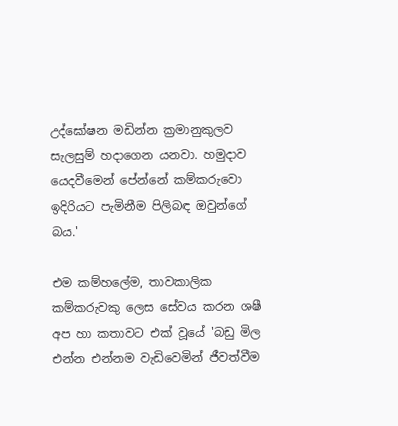උද්ඝෝෂන මඩින්න ක්‍රමානුකුලව සැලසුම් හදාගෙන යනවා. හමුදාව යෙදවීමෙන් පේන්නේ කම්කරුවො ඉදිරියට පැමිනීම පිලිබඳ ඔවුන්ගේ බය.'

එම කම්හලේම, තාවකාලික කම්කරුවකු ලෙස සේවය කරන ශෂී අප හා කතාවට එක් වූයේ 'බඩු මිල එන්න එන්නම වැඩිවෙමින් ජීවත්වීම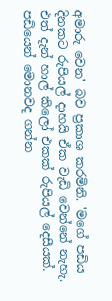අමාරු වෙන' බව ප්‍රකාශ කරමිනි. 'මගේ පඩිය දිනකට රුපියල් දාහයි ඒක වැඩි වෙන්නේ නැහැ. එත් දැන් හාල් කිලෝ එකක් රුපියල් දෙසීයක්. පඩියෙන් මොනවද ගන්න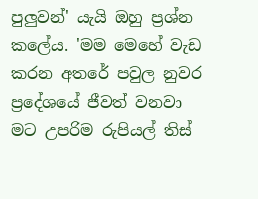පුලුවන්' යැයි ඔහු ප්‍රශ්න කලේය. 'මම මෙහේ වැඩ කරන අතරේ පවුල නුවර ප්‍රදේශයේ ජීවත් වනවා මට උපරිම රුපියල් තිස්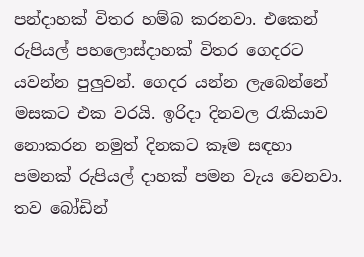පන්දාහක් විතර හම්බ කරනවා. එකෙන් රුපියල් පහලොස්දාහක් විතර ගෙදරට යවන්න පුලුවන්. ගෙදර යන්න ලැබෙන්නේ මසකට එක වරයි. ඉරිදා දිනවල රැකියාව නොකරන නමුත් දිනකට කෑම සඳහා පමනක් රුපියල් දාහක් පමන වැය වෙනවා. තව බෝඩින්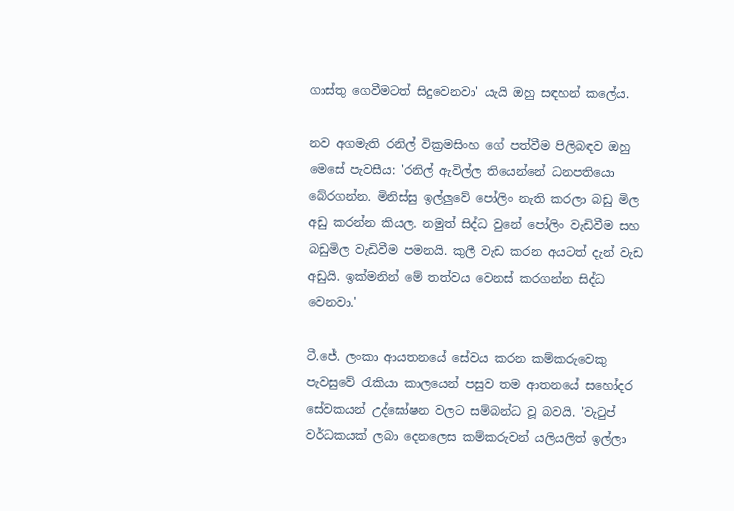ගාස්තු ගෙවීමටත් සිදුවෙනවා' යැයි ඔහු සඳහන් කලේය.

නව අගමැති රනිල් වික්‍රමසිංහ ගේ පත්වීම පිලිබඳව ඔහු මෙසේ පැවසීය: 'රනිල් ඇවිල්ල තියෙන්නේ ධනපතියො බේරගන්න. මිනිස්සු ඉල්ලුවේ පෝලිං නැති කරලා බඩු මිල අඩු කරන්න කියල. නමුත් සිද්ධ වුනේ පෝලිං වැඩිවීම සහ බඩුමිල වැඩිවීම පමනයි. කුලී වැඩ කරන අයටත් දැන් වැඩ අඩුයි. ඉක්මනින් මේ තත්වය වෙනස් කරගන්න සිද්ධ වෙනවා.'

ටී.ජේ. ලංකා ආයතනයේ සේවය කරන කම්කරුවෙකු පැවසුවේ රැකියා කාලයෙන් පසුව තම ආතනයේ සහෝදර සේවකයන් උද්ඝෝෂන වලට සම්බන්ධ වූ බවයි. 'වැටුප් වර්ධකයක් ලබා දෙනලෙස කම්කරුවන් යලියලිත් ඉල්ලා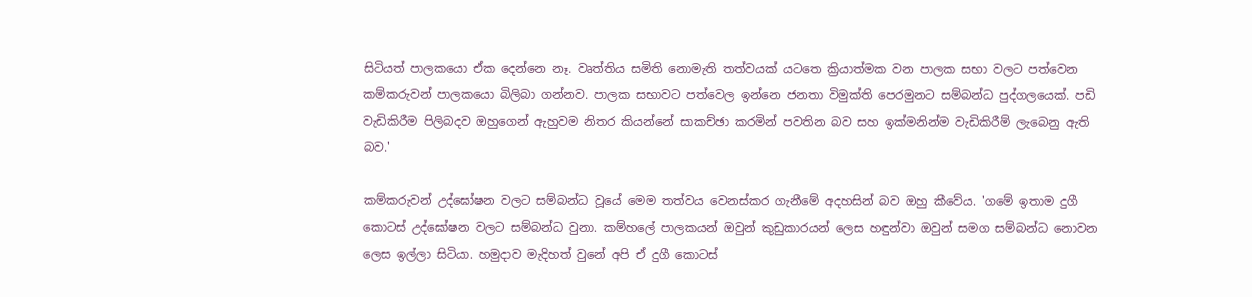සිටියත් පාලකයො ඒක දෙන්නෙ නෑ. වෘත්තිය සමිති නොමැති තත්වයක් යටතෙ ක්‍රියාත්මක වන පාලක සභා වලට පත්වෙන කම්කරුවන් පාලකයො බිලිබා ගන්නව. පාලක සභාවට පත්වෙල ඉන්නෙ ජනතා විමුක්ති පෙරමුනට සම්බන්ධ පුද්ගලයෙක්. පඩි වැඩිකිරීම පිලිබදව ඔහුගෙන් ඇහුවම නිතර කියන්නේ සාකච්ඡා කරමින් පවතින බව සහ ඉක්මනින්ම වැඩිකිරීම් ලැබෙනු ඇති බව.'

කම්කරුවන් උද්ඝෝෂන වලට සම්බන්ධ වූයේ මෙම තත්වය වෙනස්කර ගැනීමේ අදහසින් බව ඔහු කීවේය. 'ගමේ ඉතාම දුගී කොටස් උද්ඝෝෂන වලට සම්බන්ධ වුනා. කම්හලේ පාලකයන් ඔවුන් කුඩුකාරයන් ලෙස හඳුන්වා ඔවුන් සමග සම්බන්ධ නොවන ලෙස ඉල්ලා සිටියා. හමුදාව මැදිහත් වුනේ අපි ඒ දුගී කොටස්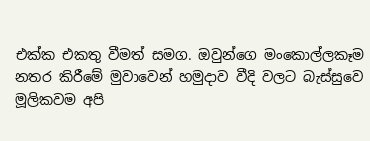එක්ක එකතු වීමත් සමග. ඔවුන්ගෙ මංකොල්ලකෑම නතර කිරීමේ මුවාවෙන් හමුදාව වීදි වලට බැස්සුවෙ මූලිකවම අපි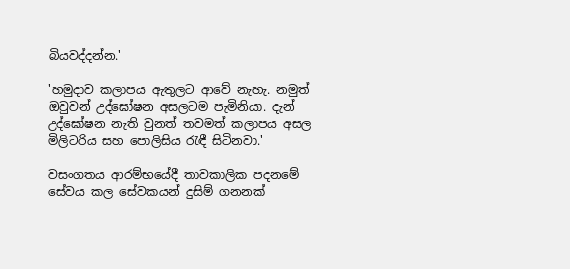බියවද්දන්න.'

'හමුදාව කලාපය ඇතුලට ආවේ නැහැ. නමුත් ඔවුවන් උද්ඝෝෂන අසලටම පැමිනියා. දැන් උද්ඝෝෂන නැති වුනත් තවමත් කලාපය අසල මිලිටරිය සහ පොලිසිය රැඳී සිටිනවා.'

වසංගතය ආරම්භයේදී තාවකාලික පදනමේ සේවය කල සේවකයන් දුසිම් ගනනක්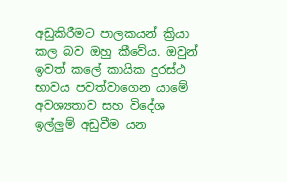අඩුකිරීමට පාලකයන් ක්‍රියා කල බව ඔහු කීවේය. ඔවුන් ඉවත් කලේ කායික දුරස්ථ භාවය පවත්වාගෙන යාමේ අවශ්‍යතාව සහ විදේශ ඉල්ලුම් අඩුවීම යන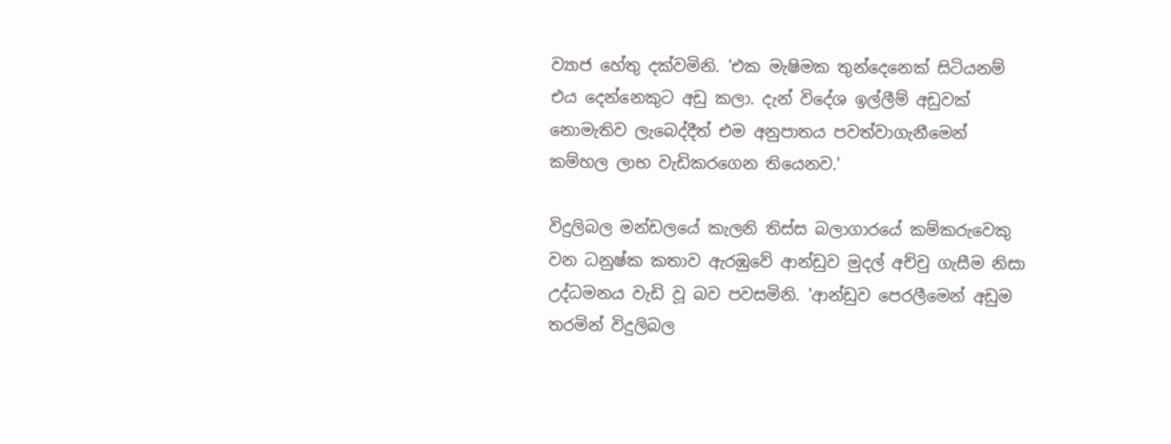ව්‍යාජ හේතු දක්වමිනි. 'එක මැෂිමක තුන්දෙනෙක් සිටියනම් එය දෙන්නෙකුට අඩු කලා. දැන් විදේශ ඉල්ලීම් අඩුවක් නොමැතිව ලැබෙද්දීත් එම අනුපාතය පවත්වාගැනීමෙන් කම්හල ලාභ වැඩිකරගෙන තියෙනව.'

විදුලිබල මන්ඩලයේ කැලනි තිස්ස බලාගාරයේ කම්කරුවෙකු වන ධනුෂ්ක කතාව ඇරඹුවේ ආන්ඩුව මුදල් අච්චු ගැසීම නිසා උද්ධමනය වැඩි වූ බව පවසමිනි. 'ආන්ඩුව පෙරලීමෙන් අඩුම තරමින් විදුලිබල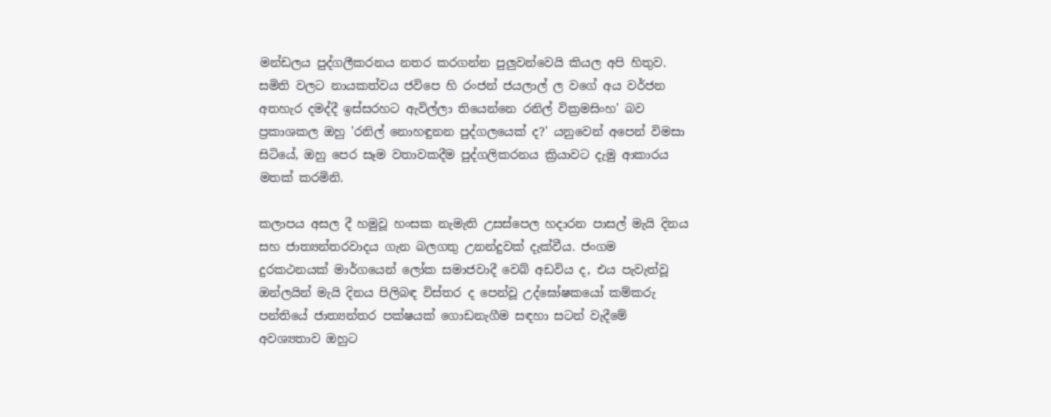මන්ඩලය පුද්ගලීකරනය නතර කරගන්න පුලුවන්වෙයි කියල අපි හිතුව. සමිති වලට නායකත්වය ජවිපෙ හි රංජන් ජයලාල් ල වගේ අය වර්ජන අතහැර දමද්දී ඉස්සරහට ඇවිල්ලා තියෙන්නෙ රනිල් වික්‍රමසිංහ' බව ප්‍රකාශකල ඔහු 'රනිල් නොහඳුනන පුද්ගලයෙක් ද?' යනුවෙන් අපෙන් විමසා සිටියේ, ඔහු පෙර සෑම වතාවකදීම පුද්ගලිකරනය ක්‍රියාවට දැමු ආකාරය මතක් කරමිනි.

කලාපය අසල දී හමුවූ හංසක නැමැති උසස්පෙල හදාරන පාසල් මැයි දිනය සහ ජාත්‍යන්තරවාදය ගැන බලගතු උනන්දුවක් දැක්වීය. ජංගම දුරකථනයක් මාර්ගයෙන් ලෝක සමාජවාදී වෙබ් අඩවිය ද, එය පැවැත්වූ ඔන්ලයින් මැයි දිනය පිලිබඳ විස්තර ද පෙන්වූ උද්ඝෝෂකයෝ කම්කරු පන්තියේ ජාත්‍යන්තර පක්ෂයක් ගොඩනැගීම සඳහා සටන් වැදීමේ අවශ්‍යතාව ඔහුට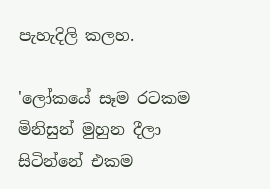පැහැදිලි කලහ.

'ලෝකයේ සෑම රටකම මිනිසුන් මුහුන දීලා සිටින්නේ එකම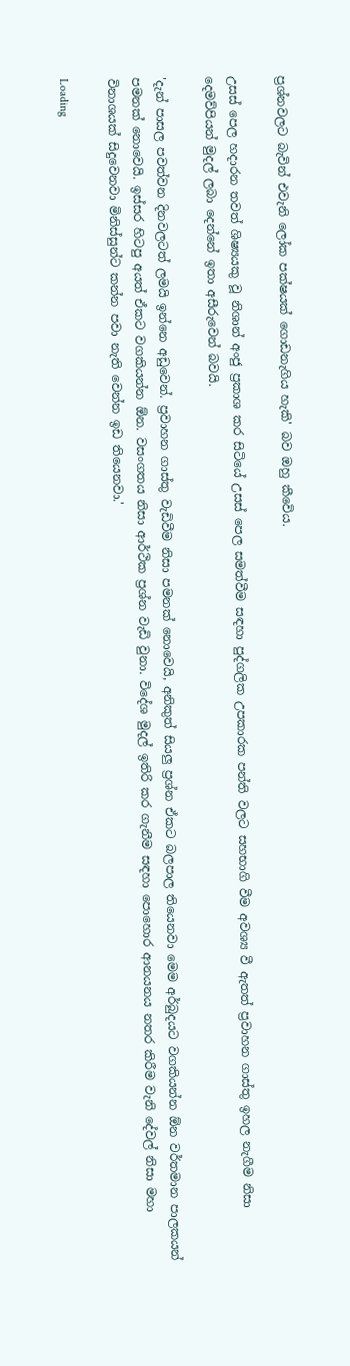ප්‍රශ්නවලට බැවින් එවැනි ලෝක පක්ෂයක් ගොඩනැගිය හැකි' බව ඔහු කීවෙිය.

උසස් පෙල හදාරන තවත් ශිෂ්‍යයකු වූ නිශාන් අංජු ප්‍රකාශ කර සිටියේ උසස් පෙල සමත්වීම සඳහා පුද්ගලික උපකාරක පන්ති වලට සහභාගි වීම අවශ්‍ය වී ඇතත් ප්‍රවාහන ගාස්තු ඉහල නැගීම නිසා දෙමව්පියන් මුදල් ලබා දෙන්නේ ඉතා අසීරුවෙන් බවයි.

'දැන් පාසල පවත්වන දිනවලටත් ලමයි ඉන්නෙ අඩුවෙන්. ප්‍රවාහන ගාස්තු වැඩිවීම නිසා පමනක් නොවෙයි, අනිකුත් සියලු ප්‍රශ්න ඒකට බලපාල තියෙනවා මෙම අර්බුදයට වගකියන්න ඕන වර්තමාන පාලකයන් පමනක් නොවෙයි. ඉස්සර හිටපු අයත් ඒකට වගකියන්න ඕන. වසංගතය නිසා ආර්ථික ප්‍රශ්න වැඩි වුනා. විදේශ මුදල් ඉතිරි කර ගැනීම සඳහා පොහොර ආනයනය නතර කිරීම වැනි දේවල් නිසා මහා විනාශයක් සිදුවෙනවා මිනිස්සුන්ට කන්න පවා නැති වෙන්න ඉඩ තියෙනවා.'

Loading